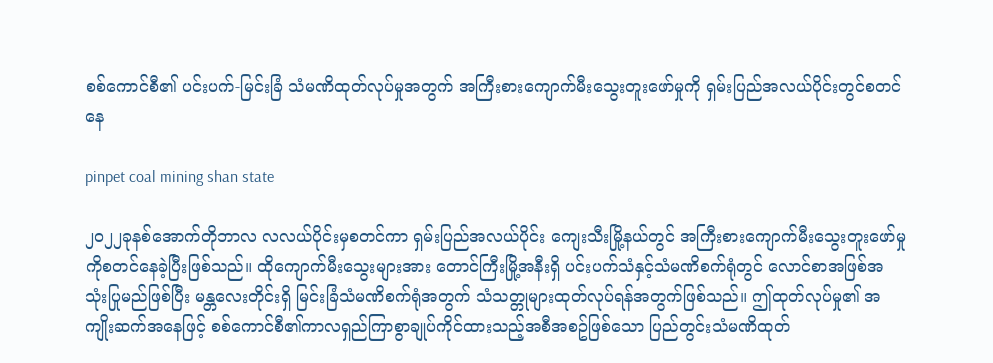စစ်ကောင်စီ၏ ပင်းပက်-မြင်းခြံ သံမဏိထုတ်လုပ်မှုအတွက် အကြီးစားကျောက်မီးသွေးတူးဖော်မှုကို ရှမ်းပြည်အလယ်ပိုင်းတွင်စတင်နေ

pinpet coal mining shan state

၂၀၂၂ခုနစ်အောက်တိုဘာလ လလယ်ပိုင်းမှစတင်ကာ ရှမ်းပြည်အလယ်ပိုင်း ကျေးသီးမြို့နယ်တွင် အကြီးစားကျောက်မီးသွေးတူးဖော်မှုကိုစတင်နေခဲ့ပြီးဖြစ်သည်။ ထိုကျောက်မီးသွေးများအား တောင်ကြီးမြို့အနီးရှိ ပင်းပက်သံနှင့်သံမဏိစက်ရုံတွင် လောင်စာအဖြစ်အသုံးပြုမည်ဖြစ်ပြီး မန္တလေးတိုင်းရှိ မြင်းခြံသံမဏိစက်ရုံအတွက် သံသတ္တုများထုတ်လုပ်ရန်အတွက်ဖြစ်သည်။ ဤထုတ်လုပ်မှု၏ အကျိုးဆက်အနေဖြင့် စစ်ကောင်စီ၏ကာလရှည်ကြာစွာချုပ်ကိုင်ထားသည့်အစီအစဥ်ဖြစ်သော ပြည်တွင်းသံမဏိထုတ်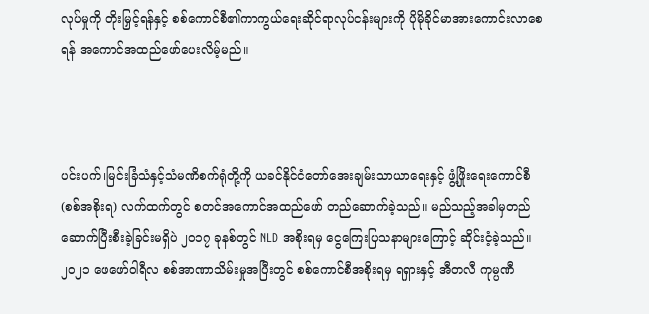လုပ်မှုကို တိုးမြှင့်ရန်နှင့် စစ်ကောင်စီ၏ကာကွယ်ရေးဆိုင်ရာလုပ်ငန်းများကို ပိုမိုခိုင်မာအားကောင်းလာစေရန် အကောင်အထည်ဖော်ပေးလိမ့်မည်။



ပင်းပက်၊မြင်းခြံသံနှင့်သံမဏိစက်ရုံတို့ကို ယခင်နိုင်ငံတော်အေးချမ်းသာယာရေးနှင့် ဖွံ့ဖြိုးရေးကောင်စီ(စစ်အစိုးရ) လက်ထက်တွင် စတင်အကောင်အထည်ဖော် တည်ဆောက်ခဲ့သည်။ မည်သည့်အခါမှတည်ဆောက်ပြီးစီးခဲ့ခြင်းမရှိပဲ ၂၀၁၇ ခုနစ်တွင် NLD အစိုးရမှ ငွေကြေးပြသနာများကြောင့် ဆိုင်းငံ့ခဲ့သည်။၂၀၂၁ ဖေဖော်၀ါရီလ စစ်အာဏာသိမ်းမှုအပြီးတွင် စစ်ကောင်စီအစိုးရမှ ရရှားနှင့် အီတလီ ကုမ္ပဏီ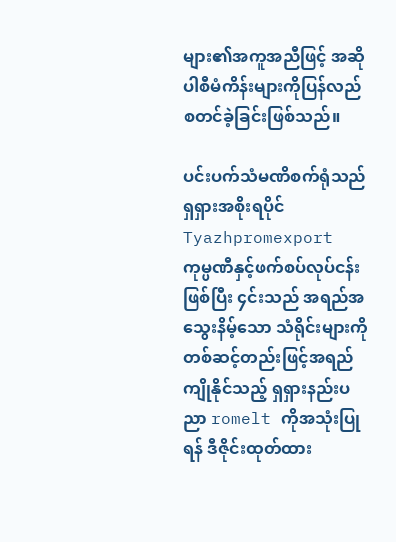များ၏အကူအညီဖြင့် အဆိုပါစီမံကိန်းများကိုပြန်လည်စတင်ခဲ့ခြင်းဖြစ်သည်။

ပင်းပက်သံမဏိစက်ရုံသည် ရှရှားအစိုးရပိုင် Tyazhpromexport ကုမ္ပဏီနှင့်ဖက်စပ်လုပ်ငန်းဖြစ်ပြီး ၄င်းသည် အရည်အသွေးနိမ့်သော သံရိုင်းများကို တစ်ဆင့်တည်းဖြင့်အရည်ကျိုနိုင်သည့် ရှရှားနည်းပညာ romelt ကိုအသုံးပြုရန် ဒီဇိုင်းထုတ်ထား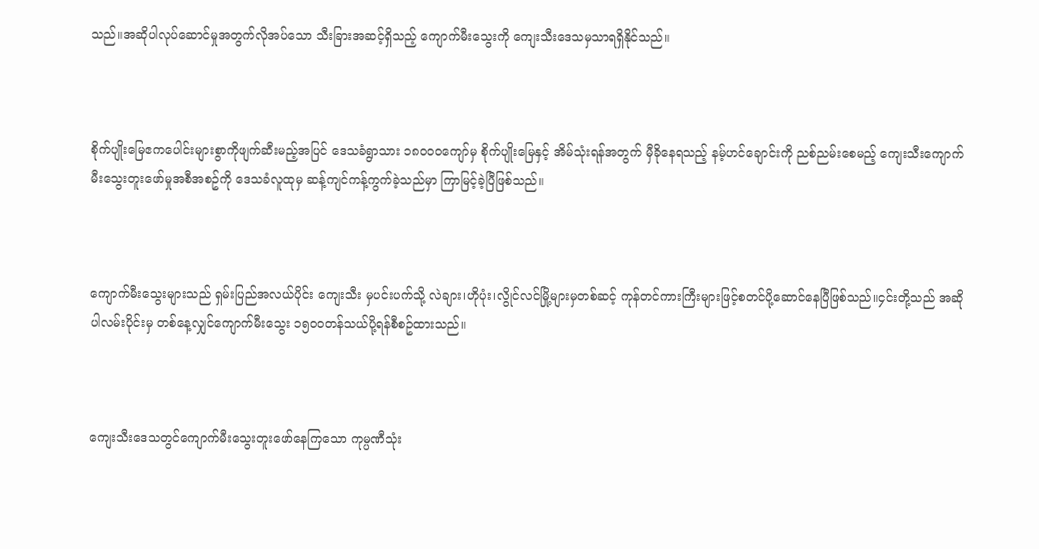သည်။အဆိုပါလုပ်ဆောင်မှုအတွက်လိုအပ်သော သီးခြားအဆင့်ရှိသည့် ကျောက်မီးသွေးကို ကျေးသီးဒေသမှသာရရှိနိုင်သည်။



စိုက်ပျိုးမြေဧကပေါင်းများစွာကိုဖျက်ဆီးမည့်အပြင် ဒေသခံရွာသား ၁၈၀၀၀ကျော်မှ စိုက်ပျိုးမြေနှင့် အိမ်သုံးရန်အတွက် မှီခိုနေရသည့် နမ့်ဟင်ချောင်းကို ညစ်ညမ်းစေမည့် ကျေးသီးကျောက်မီးသွေးတူးဖော်မှုအစီအစဥ်ကို ဒေသခံလူထုမှ ဆန့်ကျင်ကန့်ကွက်ခဲ့သည်မှာ ကြာမြင့်ခဲ့ပြီဖြစ်သည်။



ကျောက်မီးသွေးများသည် ရှမ်းပြည်အလယ်ပိုင်း ကျေးသီး မှပင်းပက်သို့ လဲချား၊ဟိုပုံး၊လွိုင်လင်မြို့များမှတစ်ဆင့် ကုန်တင်ကားကြီးများဖြင့်စတင်ပို့ဆောင်နေပြီဖြစ်သည်။၄င်းတို့သည် အဆိုပါလမ်းပိုင်းမှ တစ်နေ့လျှင်ကျောက်မီးသွေး ၁၅၀၀တန်သယ်ပို့ရန်စီစဥ်ထားသည်။



ကျေးသီးဒေသတွင်ကျောက်မီးသွေးတူး‌ဖော်နေကြသော ကုမ္ပဏီသုံး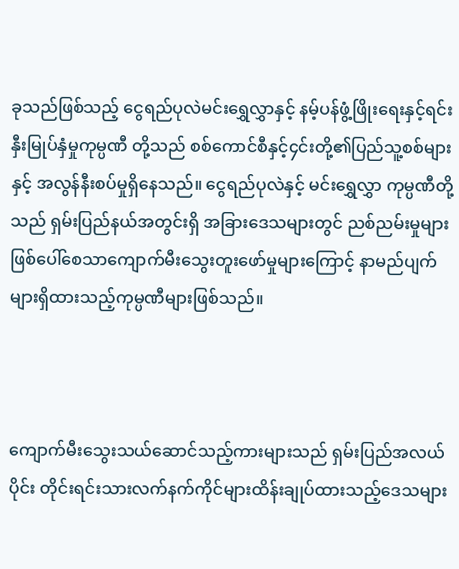ခုသည်ဖြစ်သည့် ငွေရည်ပုလဲမင်းရွှေလွှာနှင့် နမ့်ပန်ဖွံ့ဖြိုးရေးနှင့်ရင်းနှီးမြုပ်နှံမှုကုမ္ပဏီ တို့သည် စစ်ကောင်စီနှင့်၄င်းတို့၏ပြည်သူ့စစ်များနှင့် အလွန်နီးစပ်မှုရှိနေသည်။ ငွေရည်ပုလဲနှင့် မင်းရွှေလွှာ ကုမ္ပဏီတို့သည် ရှမ်းပြည်နယ်အတွင်းရှိ အခြားဒေသများတွင် ညစ်ညမ်းမှုများဖြစ်ပေါ်စေသာကျောက်မီးသွေးတူးဖော်မှုများကြောင့် နာမည်ပျက်များရှိထားသည့်ကုမ္ပဏီများဖြစ်သည်။



ကျောက်မီးသွေးသယ်ဆောင်သည့်ကားများသည် ရှမ်းပြည်အလယ်ပိုင်း တိုင်းရင်းသားလက်နက်ကိုင်များထိန်းချုပ်ထားသည့်ဒေသများ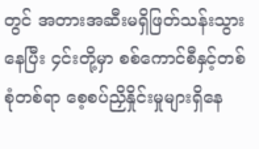တွင် အတားအဆီးမရှိဖြတ်သန်းသွားနေပြီး ၄င်းတို့မှာ စစ်ကောင်စီနှင့်တစ်စုံတစ်ရာ စေ့စပ်ညှိနှိုင်းမှုများရှိနေ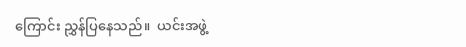ကြောင်း ညွှန်ပြနေသည်။  ယင်းအဖွဲ့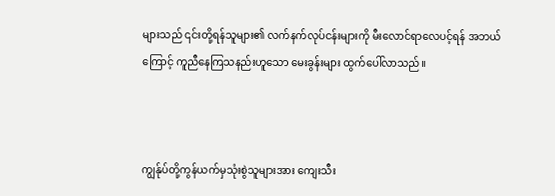များသည် ၎င်းတို့ရန်သူများ၏ လက်နက်လုပ်ငန်းများကို မီးလောင်ရာလေပင့်ရန် အဘယ်ကြောင့် ကူညီနေကြသနည်းဟူသော မေးခွန်းများ ထွက်ပေါ်လာသည်။



ကျွန်ုပ်တို့ကွန်ယက်မှသုံးစွဲသူများအား ကျေးသီး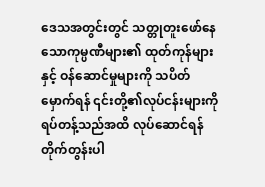ဒေသအတွင်းတွင် သတ္တုတူးဖော်နေသောကုမ္ပဏီများ၏ ထုတ်ကုန်များနှင့် ဝန်ဆောင်မှုများကို သပိတ်မှောက်ရန် ၎င်းတို့၏လုပ်ငန်းများကို ရပ်တန့်သည်အထိ လုပ်ဆောင်ရန် တိုက်တွန်းပါ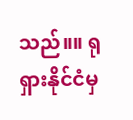သည်။။ ရုရှားနိုင်ငံမှ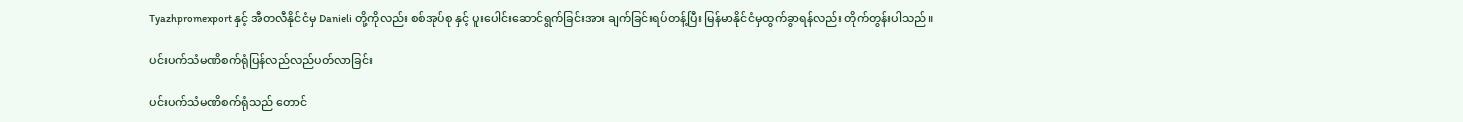Tyazhpromexport နှင့် အီတလီနိုင်ငံမှ Danieli တို့ကိုလည်း စစ်အုပ်စု နှင့် ပူးပေါင်းဆောင်ရွက်ခြင်းအား ချက်ခြင်းရပ်တန့်ပြီး မြန်မာနိုင်ငံမှထွက်ခွာရန်လည်း တိုက်တွန်းပါသည်။

ပင်းပက်သံမဏိစက်ရုံပြန်လည်လည်ပတ်လာခြင်း

ပင်းပက်သံမဏိစက်ရုံသည် တောင်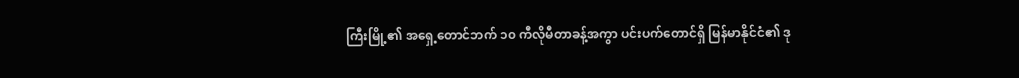ကြီးမြို့၏ အရှေ့တောင်ဘက် ၁၀ ကီလိုမီတာခန့်အကွာ ပင်းပက်တောင်ရှိ မြန်မာနိုင်ငံ၏ ဒု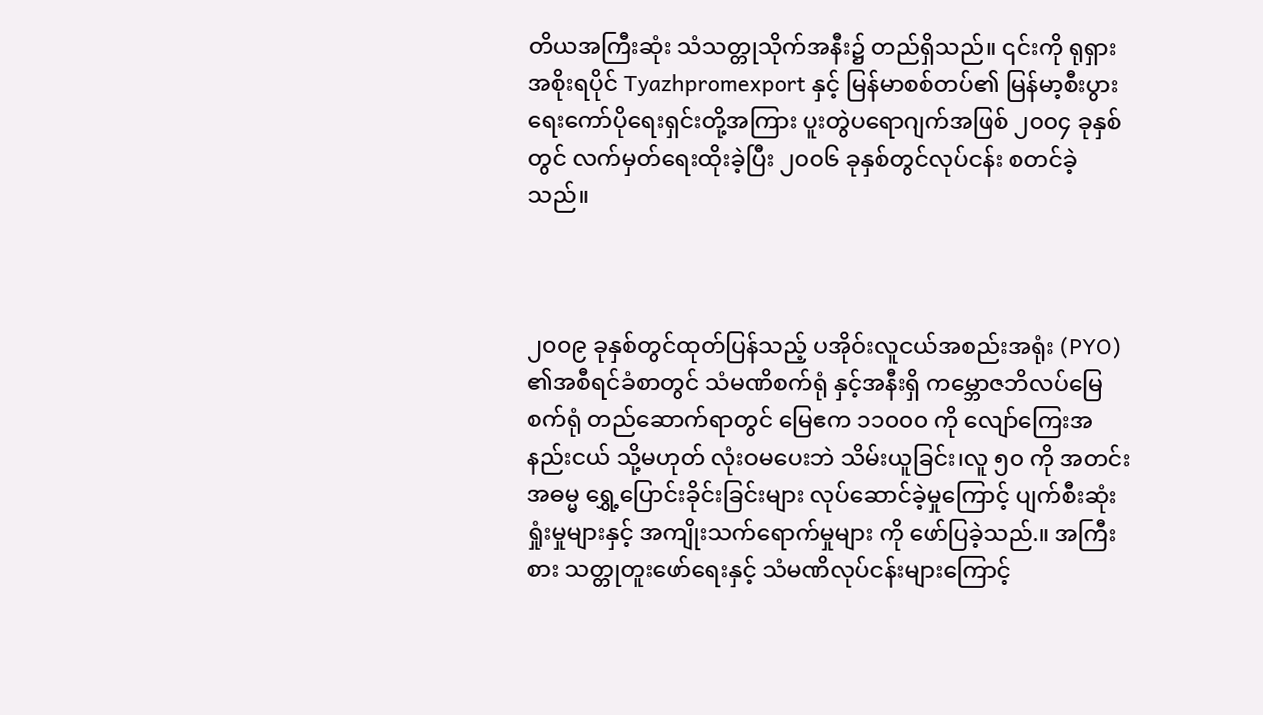တိယအကြီးဆုံး သံသတ္တုသိုက်အနီး၌ တည်ရှိသည်။ ၎င်းကို ရုရှားအစိုးရပိုင် Tyazhpromexport နှင့် မြန်မာစစ်တပ်၏ မြန်မာ့စီးပွားရေးကော်ပိုရေးရှင်းတို့အကြား ပူးတွဲပရောဂျက်အဖြစ် ၂၀၀၄ ခုနှစ်တွင် လက်မှတ်ရေးထိုးခဲ့ပြီး ၂၀၀၆ ခုနှစ်တွင်လုပ်ငန်း စတင်ခဲ့သည်။



၂၀၀၉ ခုနှစ်တွင်ထုတ်ပြန်သည့် ပအိုဝ်းလူငယ်အစည်းအရုံး (PYO) ၏အစီရင်ခံစာတွင် သံမဏိစက်ရုံ နှင့်အနီးရှိ ကမ္ဘောဇဘိလပ်မြေစက်ရုံ တည်ဆောက်ရာတွင် မြေဧက ၁၁၀၀၀ ကို လျော်ကြေးအနည်းငယ် သို့မဟုတ် လုံးဝမပေးဘဲ သိမ်းယူခြင်း၊လူ ၅၀ ကို အတင်းအဓမ္မ ရွှေ့ပြောင်းခိုင်းခြင်းများ လုပ်ဆောင်ခဲ့မှုကြောင့် ပျက်စီးဆုံးရှုံးမှုများနှင့် အကျိုးသက်ရောက်မှုများ ကို ဖော်ပြခဲ့သည်.။ အကြီးစား သတ္တုတူးဖော်ရေးနှင့် သံမဏိလုပ်ငန်းများကြောင့်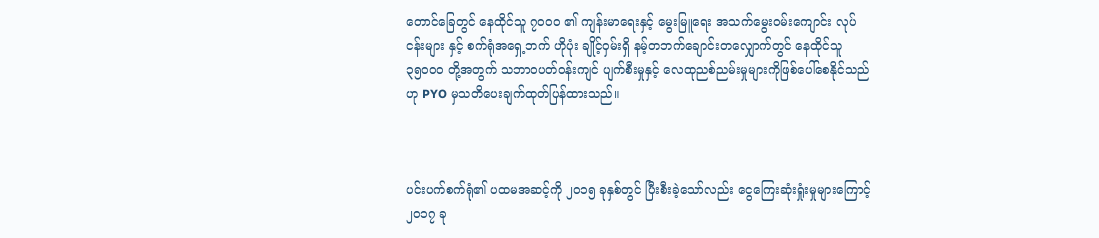တောင်ခြေတွင် နေထိုင်သူ ၇၀၀၀ ၏ ကျန်းမာရေးနှင့် မွေးမြူရေး အသက်မွေးဝမ်းကျောင်း လုပ်ငန်းများ နှင့် စက်ရုံအရှေ့ဘက် ဟိုပုံး ချိုင့်ဝှမ်းရှိ နမ့်တဘက်ချောင်းတလျှောက်တွင် နေထိုင်သူ ၃၅၀၀၀ တို့အတွက် သဘာဝပတ်ဝန်းကျင် ပျက်စီးမှုနှင့် လေထုညစ်ညမ်းမှုများကိုဖြစ်ပေါ်စေနိုင်သည်ဟု PYO မှသတိပေးချက်ထုတ်ပြန်ထားသည်။



ပင်းပက်စက်ရုံ၏ ပထမအဆင့်ကို ၂၀၁၅ ခုနှစ်တွင် ပြီးစီးခဲ့သော်လည်း ငွေကြေးဆုံးရှုံးမှုများကြောင့် ၂၀၁၇ ခု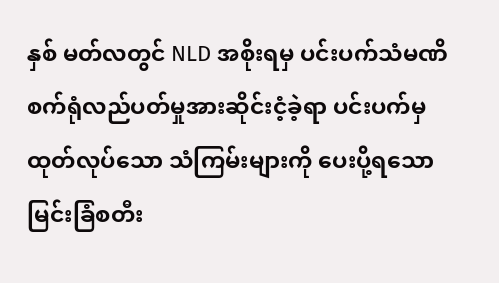နှစ် မတ်လတွင် NLD အစိုးရမှ ပင်းပက်သံမဏိစက်ရုံလည်ပတ်မှုအားဆိုင်းငံ့ခဲ့ရာ ပင်းပက်မှ ထုတ်လုပ်သော သံကြမ်းများကို ပေးပို့ရသော မြင်းခြံစတီး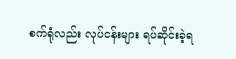စက်ရုံလည်း လုပ်ငန်းများ ရပ်ဆိုင်းခဲ့ရ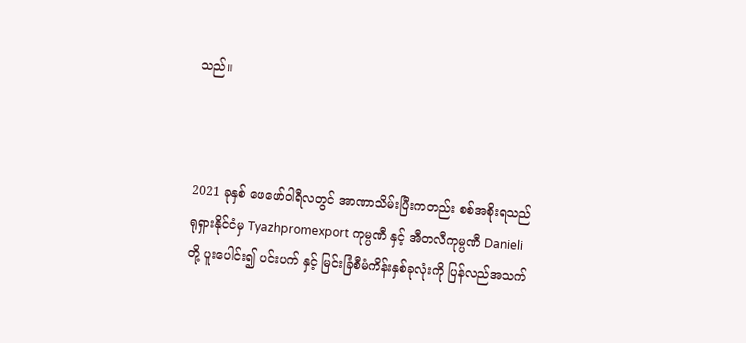သည်။



2021 ခုနှစ် ဖေဖော်ဝါရီလတွင် အာဏာသိမ်းပြီးကတည်း စစ်အစိုးရသည် ရုရှားနိုင်ငံမှ Tyazhpromexport ကုမ္ပဏီ နှင့် အီတလီကုမ္ပဏီ Danieli တို့ ပူးပေါင်း၍ ပင်းပက် နှင့် မြင်းခြံစီမံကိန်းနှစ်ခုလုံးကို ပြန်လည်အသက်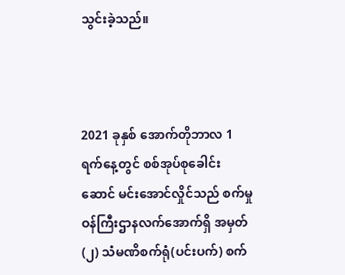သွင်းခဲ့သည်။



2021 ခုနှစ် အောက်တိုဘာလ 1 ရက်နေ့တွင် စစ်အုပ်စုခေါင်းဆောင် မင်းအောင်လှိုင်သည် စက်မှုဝန်ကြီးဌာနလက်အောက်ရှိ အမှတ်(၂) သံမဏိစက်ရုံ(ပင်းပက်) စက်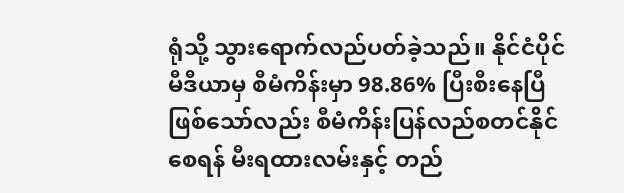ရုံသို့ သွားရောက်လည်ပတ်ခဲ့သည်။ နိုင်ငံပိုင်မီဒီယာမှ စီမံကိန်းမှာ 98.86% ပြီးစီးနေပြီဖြစ်သော်လည်း စီမံကိန်းပြန်လည်စတင်နိုင်စေရန် မီးရထားလမ်းနှင့် တည်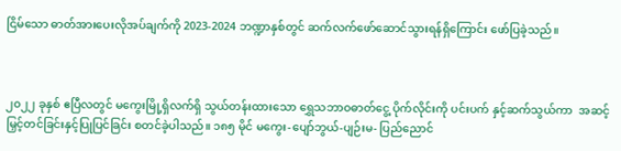ငြိမ်သော ဓာတ်အားပေးလိုအပ်ချက်ကို 2023-2024 ဘဏ္ဍာနှစ်တွင် ဆက်လက်ဖော်ဆောင်သွားရန်ရှိကြောင်း ဖော်ပြခဲ့သည်။



၂၀၂၂ ခုနှစ် ဧပြီလတွင် မကွေးမြို့ရှိလက်ရှိ သွယ်တန်းထားသော ရွှေသဘာဝဓာတ်ငွေ့ ပိုက်လိုင်းကို ပင်းပက် ‌နှင့်ဆက်သွယ်ကာ  အဆင့်မြှင့်တင်ခြင်းနှင့်ပြုပြင်ခြင်း စတင်ခဲ့ပါသည်။ ၁၈၅ မိုင် မကွေး-ပျော်ဘွယ်-ပျဉ်းမ- ပြည်ညောင်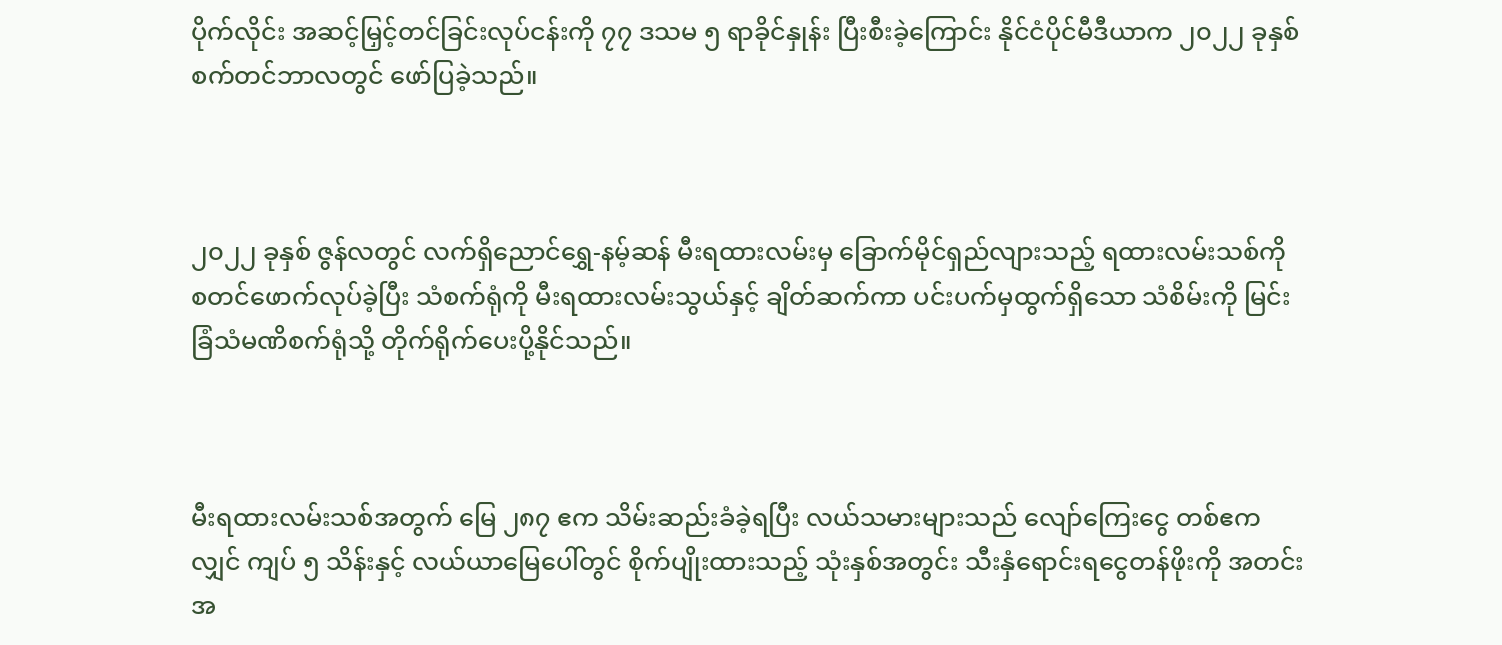ပိုက်လိုင်း အဆင့်မြှင့်တင်ခြင်းလုပ်ငန်းကို ၇၇ ဒသမ ၅ ရာခိုင်နှုန်း ပြီးစီးခဲ့ကြောင်း နိုင်ငံပိုင်မီဒီယာက ၂၀၂၂ ခုနှစ် စက်တင်ဘာလတွင် ဖော်ပြခဲ့သည်။



၂၀၂၂ ခုနှစ် ဇွန်လတွင် လက်ရှိညောင်ရွှေ-နမ့်ဆန် မီးရထားလမ်းမှ ခြောက်မိုင်ရှည်လျားသည့် ရထားလမ်းသစ်ကို စတင်ဖောက်လုပ်ခဲ့ပြီး သံစက်ရုံကို မီးရထားလမ်းသွယ်နှင့် ချိတ်ဆက်ကာ ပင်းပက်မှထွက်ရှိသော သံစိမ်းကို မြင်းခြံသံမဏိစက်ရုံသို့ တိုက်ရိုက်ပေးပို့နိုင်သည်။



မီးရထားလမ်းသစ်အတွက် မြေ ၂၈၇ ဧက သိမ်းဆည်းခံခဲ့ရပြီး လယ်သမားများသည် လျော်ကြေးငွေ တစ်ဧကလျှင် ကျပ် ၅ သိန်းနှင့် လယ်ယာမြေပေါ်တွင် စိုက်ပျိုးထားသည့် သုံးနှစ်အတွင်း သီးနှံရောင်းရငွေတန်ဖိုးကို အတင်းအ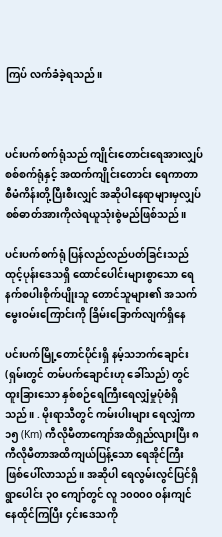ကြပ် လက်ခံခဲ့ရသည်။



ပင်းပက်စက်ရုံသည် ကျိုင်းတောင်းရေအားလျှပ်စစ်စက်ရုံနှင့် အထက်ကျိုင်းတောင်း ရေကာတာစီမံကိန်းတို့ပြီးစီးလျှင် အဆိုပါနေရာများမှလျှပ်စစ်ဓာတ်အားကိုလဲရယူသုံးစွဲမည်ဖြစ်သည်။

ပင်းပက်စက်ရုံ ပြန်လည်လည်ပတ်ခြင်းသည် ထုင့်ပုန်းဒေသရှိ ထောင်ပေါင်းများစွာသော ရေနက်စပါးစိုက်ပျိုးသူ တောင်သူများ၏ အသက်မွေးဝမ်းကြောင်းကို ခြိမ်းခြောက်လျက်ရှိနေ

ပင်းပက်မြို့တောင်ပိုင်းရှိ နမ့်သဘက်ချောင်း (ရှမ်းတွင် တမ်ပက်ချောင်းဟု ခေါ်သည်) တွင် ထူးခြားသော နှစ်စဉ်ရေကြီးရေလျှံမှုပုံစံရှိသည်။ . မိုးရာသီတွင် ကမ်းပါးများ ရေလျှံကာ ၁၅ (Km) ကီလိုမီတာကျော်အထိရှည်လျားပြီး ၈ ကီလိုမီတာအထိကျယ်ပြန့်သော ရေအိုင်ကြီး ဖြစ်ပေါ်လာသည်။ အဆိုပါ ရေလွမ်းလွင်ပြင်ရှိ ရွာပေါင်း ၃၀ ကျော်တွင် လူ ၁၀၀၀၀ ၀န်းကျင် နေထိုင်ကြပြီး ၄င်းဒေသကို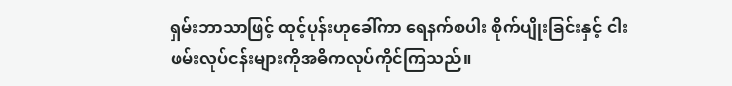ရှမ်းဘာသာဖြင့် ထုင့်ပုန်းဟုခေါ်ကာ ရေနက်စပါး စိုက်ပျိုးခြင်းနှင့် ငါးဖမ်းလုပ်ငန်းများကိုအဓိကလုပ်ကိုင်ကြသည်။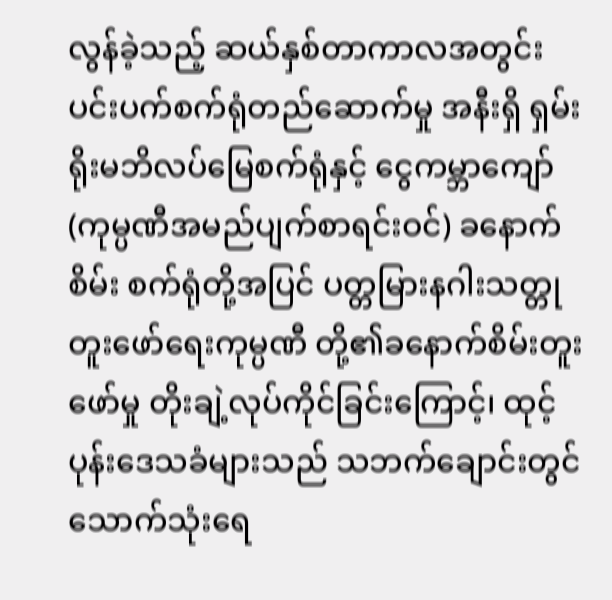လွန်ခဲ့သည့် ဆယ်နှစ်တာကာလအတွင်း ပင်းပက်စက်ရုံတည်ဆောက်မှု အနီးရှိ ရှမ်းရိုးမဘိလပ်မြေစက်ရုံနှင့် ငွေကမ္ဘာကျော် (ကုမ္ပဏီအမည်ပျက်စာရင်းဝင်) ခနောက်စိမ်း စက်ရုံတို့အပြင် ပတ္တမြားနဂါးသတ္တုတူးဖော်ရေးကုမ္ပဏီ တို့၏ခနောက်စိမ်းတူးဖော်မှု တိုးချဲ့လုပ်ကိုင်ခြင်းကြောင့်၊ ထုင့်ပုန်းဒေသခံများသည် သဘက်ချောင်းတွင် သောက်သုံးရေ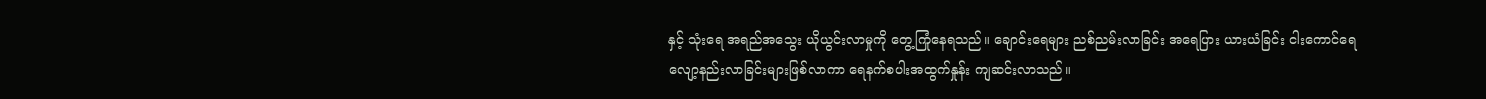နှင့် သုံးရေ အရည်အသွေး ယိုယွင်းလာမှုကို တွေ့ကြုံနေရသည်။ ချောင်းရေများ ညစ်ညမ်းလာခြင်း အရေပြား ယားယံခြင်း ငါးကောင်ရေလျော့နည်းလာခြင်းများဖြစ်လာကာ ရေနက်စပါးအထွက်နှုန်း ကျဆင်းလာသည်။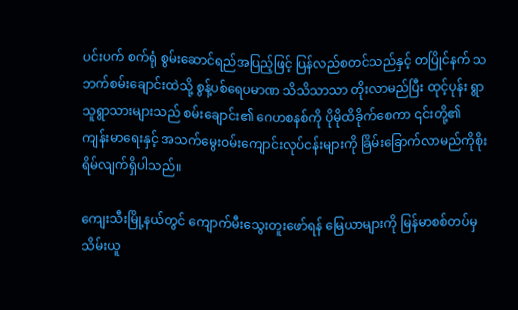ပင်းပက် စက်ရုံ စွမ်းဆောင်ရည်အပြည့်ဖြင့် ပြန်လည်စတင်သည်နှင့် တပြိုင်နက် သဘက်စမ်းချောင်းထဲသို့ စွန့်ပစ်ရေပမာဏ သိသိသာသာ တိုးလာမည်ပြီး ထုင့်ပုန်း ရွာသူရွာသားများသည် စမ်းချောင်း၏ ဂေဟစနစ်ကို ပိုမိုထိခိုက်စေကာ ၎င်းတို့၏ ကျန်းမာရေးနှင့် အသက်မွေးဝမ်းကျောင်းလုပ်ငန်းများကို ခြိမ်းခြောက်လာမည်ကိုစိုးရိမ်လျက်ရှိပါသည်။

ကျေးသီးမြို့နယ်တွင် ကျောက်မီးသွေးတူးဖော်ရန် မြေယာများကို မြန်မာစစ်တပ်မှ သိမ်းယူ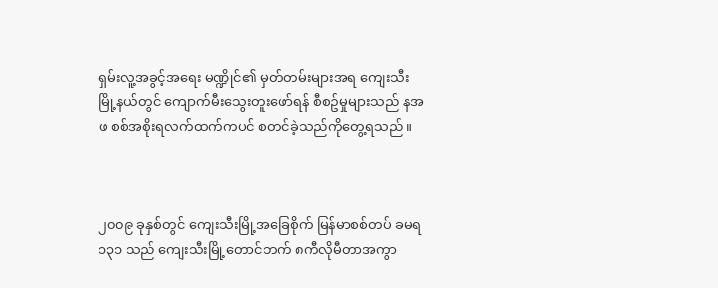ရှမ်းလူ့အခွင့်အရေး မဏ္ဍိုင်၏ မှတ်တမ်းများအရ ကျေးသီးမြို့နယ်တွင် ကျောက်မီးသွေးတူးဖော်ရန် စီစဥ်မှုများသည် နအဖ စစ်အစိုးရလက်ထက်ကပင် စတင်ခဲ့သည်ကိုတွေ့ရသည်။



၂၀၀၉ ခုနှစ်တွင် ကျေးသီးမြို့အခြေစိုက် မြန်မာစစ်တပ် ခမရ ၁၃၁ သည် ကျေးသီးမြို့တောင်ဘက် ၈ကီလိုမီတာအကွာ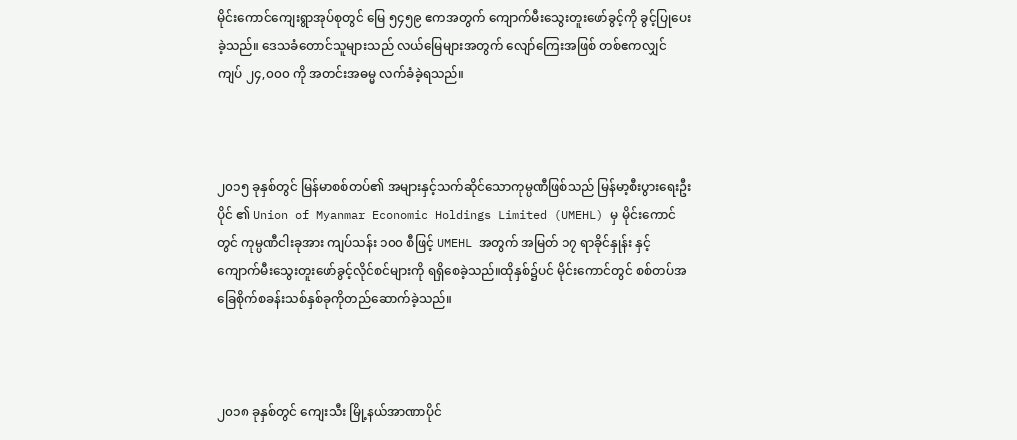မိုင်းကောင်ကျေးရွာအုပ်စုတွင် မြေ ၅၄၅၉ ဧကအတွက် ကျောက်မီးသွေးတူးဖော်ခွင့်ကို ခွင့်ပြုပေးခဲ့သည်။ ဒေသခံတောင်သူများသည် လယ်မြေများအတွက် လျော်ကြေးအဖြစ် တစ်ဧကလျှင် ကျပ် ၂၄,၀၀၀ ကို အတင်းအဓမ္မ လက်ခံခဲ့ရသည်။



၂၀၁၅ ခုနှစ်တွင် မြန်မာစစ်တပ်၏ အများနှင့်သက်ဆိုင်သောကုမ္ပဏီဖြစ်သည် မြန်မာ့စီးပွားရေးဦးပိုင် ၏ Union of Myanmar Economic Holdings Limited (UMEHL) မှ မိုင်းကောင်တွင် ကုမ္ပဏီငါးခုအား ကျပ်သန်း ၁၀၀ စီဖြင့် UMEHL အတွက် အမြတ် ၁၇ ရာခိုင်နှုန်း နှင့် ကျောက်မီးသွေးတူးဖော်ခွင့်လိုင်စင်များကို ရရှိစေခဲ့သည်။ထိုနှစ်၌ပင် မိုင်းကောင်တွင် စစ်တပ်အခြေစိုက်စခန်းသစ်နှစ်ခုကိုတည်ဆောက်ခဲ့သည်။



၂၀၁၈ ခုနှစ်တွင် ကျေးသီး မြို့နယ်အာဏာပိုင်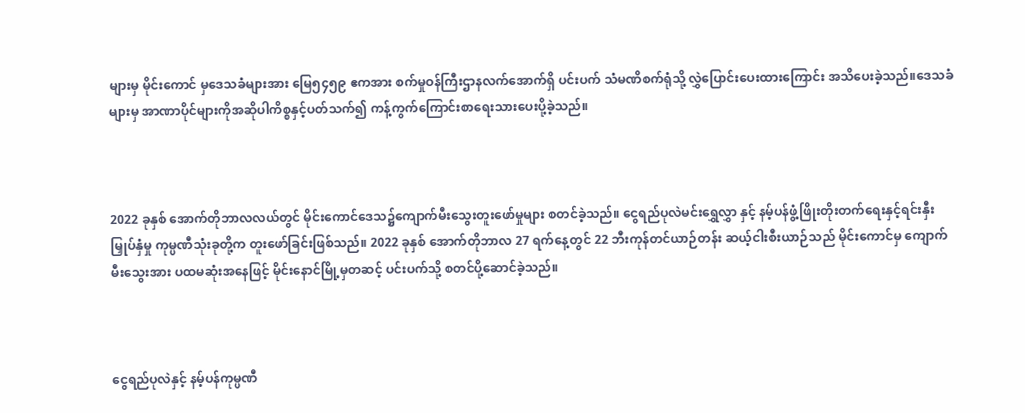များမှ မိုင်းကောင် မှဒေသခံများအား မြေ၅၄၅၉ ဧကအား စက်မှုဝန်ကြီးဌာနလက်အောက်ရှိ ပင်းပက် သံမဏိစက်ရုံသို့ လွှဲပြောင်းပေးထားကြောင်း အသိပေးခဲ့သည်။ဒေသခံများမှ အာဏာပိုင်များကိုအဆိုပါကိစ္စနှင့်ပတ်သက်၍ ကန့်ကွက်ကြောင်းစာရေးသားပေးပို့ခဲ့သည်။



2022 ခုနှစ် အောက်တိုဘာလလယ်တွင် မိုင်းကောင်ဒေသ၌ကျောက်မီးသွေးတူးဖော်မှုများ စတင်ခဲ့သည်။ ငွေရည်ပုလဲမင်းရွှေလွှာ နှင့် နမ့်ပန်ဖွံ့ဖြိုးတိုးတက်ရေးနှင့်ရင်းနှီးမြှုပ်နှံမှု ကုမ္ပဏီသုံးခုတို့က တူးဖော်ခြင်းဖြစ်သည်။ 2022 ခုနှစ် အောက်တိုဘာလ 27 ရက်နေ့တွင် 22 ဘီးကုန်တင်ယာဉ်တန်း ဆယ့်ငါးစီးယာဉ်သည် မိုင်းကောင်မှ ကျောက်မီးသွေးအား ပထမဆုံးအနေဖြင့် မိုင်းနောင်မြို့မှတဆင့် ပင်းပက်သို့ စတင်ပို့ဆောင်ခဲ့သည်။



ငွေရည်ပုလဲနှင့် နမ့်ပန်ကုမ္ပဏီ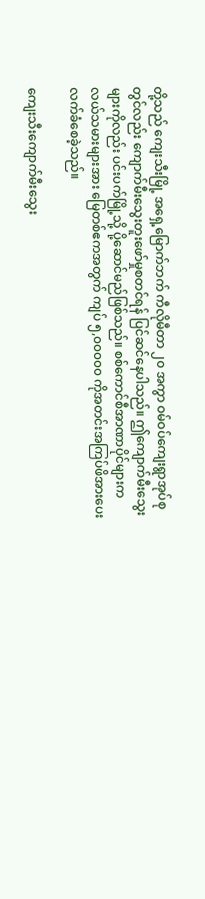တို့သည် ကျေးသီးမြို့ အရှေ့မြောက်ဘက် ကီလိုမီတာ ၂၀ အကွာ ဝမ်ဝပ်ကျေးရွာအုပ်စုတွင်လည်း ကျောက်မီးသွေးတူးဖော်မှုစတင်ရန် ပြင်ဆင်နေပါသည်။ ဤကျောက်မီးသွေးများကိုလည်း ပင်းပက်မြို့သို့ ပို့ဆောင်မည်ဖြစ်သည်။ စစ်ကောင်စီအာဏာပိုင်များက လယ်သမားများအား မြေတစ်ဧကအတွက် ကျပ် ၅,၀၀၀၀၀ ကိုအတင်းအကြပ်ဖိအားပေးလက်ခံစေခဲ့သည်။

ကျေးသီးကျောက်မီးသွေး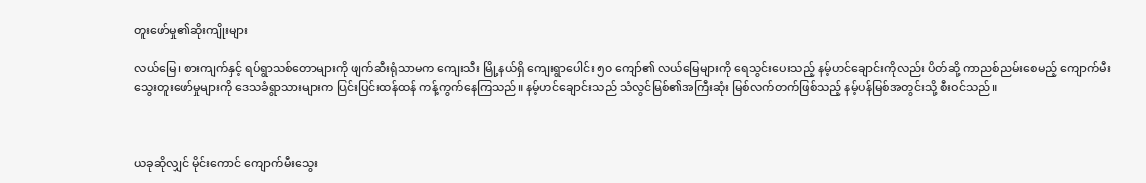တူးဖော်မှု၏ဆိုးကျိုးများ

လယ်မြေ၊ စားကျက်နှင့် ရပ်ရွာသစ်တောများကို ဖျက်ဆီးရုံသာမက ကျေးသီး မြို့နယ်ရှိ ကျေးရွာပေါင်း ၅၀ ကျော်၏ လယ်မြေများကို ရေသွင်းပေးသည့် နမ့်ဟင်ချောင်းကိုလည်း ပိတ်ဆို့ ကာညစ်ညမ်းစေမည့် ကျောက်မီးသွေးတူးဖော်မှုများကို ဒေသခံရွာသားများက ပြင်းပြင်းထန်ထန် ကန့်ကွက်နေကြသည်။ နမ့်ဟင်ချောင်းသည် သံလွင်မြစ်၏အကြီးဆုံး မြစ်လက်တက်ဖြစ်သည့် နမ့်ပန်မြစ်အတွင်းသို့ စီးဝင်သည်။



ယခုဆိုလျှင် မိုင်းကောင် ကျောက်မီးသွေး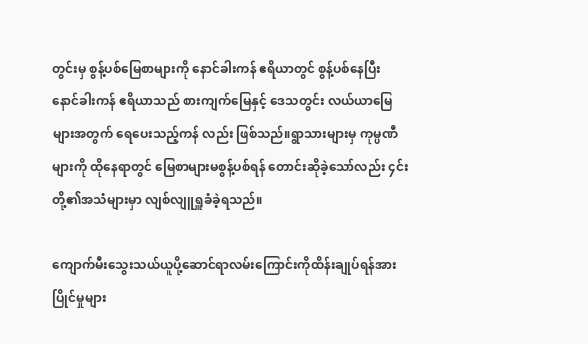တွင်းမှ စွန့်ပစ်မြေစာများကို နောင်ခါးကန် ဧရိယာတွင် စွန့်ပစ်နေပြီး နောင်ခါးကန် ဧရိယာသည် စားကျက်မြေနှင့် ဒေသတွင်း လယ်ယာမြေများအတွက် ရေပေးသည့်ကန် လည်း ဖြစ်သည်။ရွာသားများမှ ကုမ္ပဏီများကို ထိုနေရာတွင် မြေစာများမစွန့်ပစ်ရန် တောင်းဆိုခဲ့သော်လည်း ၄င်းတို့၏အသံများမှာ လျစ်လျူရှူခံခဲ့ရသည်။

ကျောက်မီးသွေးသယ်ယူပို့ဆောင်ရာလမ်းကြောင်းကိုထိန်းချုပ်ရန်အားပြိုင်မှုများ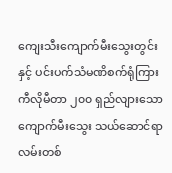ကျေးသီးကျောက်မီးသွေးတွင်းနှင့် ပင်းပက်သံမဏိစက်ရုံကြား ကီလိုမီတာ ၂၀၀ ရှည်လျားသော ကျောက်မီးသွေး သယ်ဆောင်ရာလမ်းတစ်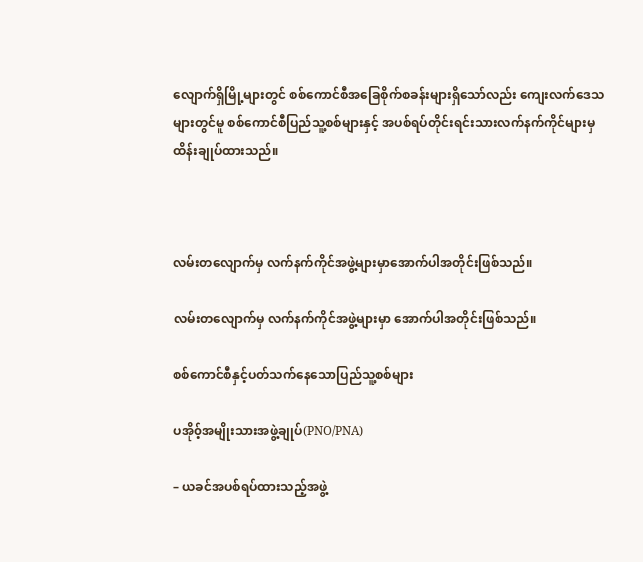လျောက်ရှိမြို့များတွင် စစ်ကောင်စီအခြေစိုက်စခန်းများရှိသော်လည်း ကျေးလက်ဒေသများတွင်မူ စစ်ကောင်စီပြည်သူ့စစ်များနှင့် အပစ်ရပ်တိုင်းရင်းသားလက်နက်ကိုင်များမှထိန်းချုပ်ထားသည်။



လမ်းတလျောက်မှ လက်နက်ကိုင်အဖွဲ့များမှာအောက်ပါအတိုင်းဖြစ်သည်။

လမ်းတလျောက်မှ လက်နက်ကိုင်အဖွဲ့များမှာ အောက်ပါအတိုင်းဖြစ်သည်။

စစ်ကောင်စီနှင့်ပတ်သက်နေသောပြည်သူ့စစ်များ

ပအို၀့်အမျိုးသားအဖွဲ့ချုပ်(PNO/PNA)

– ယခင်အပစ်ရပ်ထားသည့်အဖွဲ့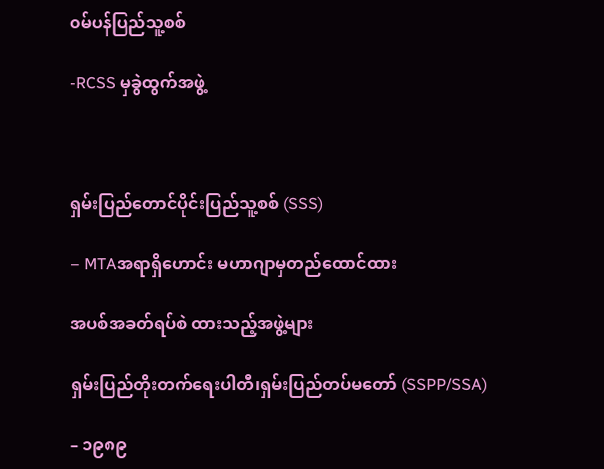၀မ်ပန်ပြည်သူ့စစ်

-RCSS မှခွဲထွက်အဖွဲ့



ရှမ်းပြည်တောင်ပိုင်းပြည်သူ့စစ် (SSS)

– MTAအရာရှိဟောင်း မဟာဂျာမှတည်ထောင်ထား

အပစ်အခတ်ရပ်စဲ ထားသည့်အဖွဲ့များ

ရှမ်းပြည်တိုးတက်ရေးပါတီ၊ရှမ်းပြည်တပ်မတော် (SSPP/SSA)

– ၁၉၈၉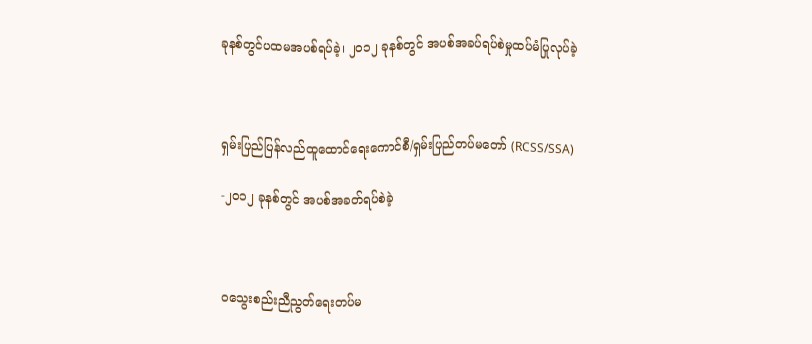ခုနစ်တွင်ပထမအပစ်ရပ်ခဲ့၊ ၂၀၁၂ ခုနစ်တွင် အပစ်အခပ်ရပ်စဲမှုထပ်မံပြုလုပ်ခဲ့



ရှမ်းပြည်ပြန်လည်ထူထောင်ရေးကောင်စီ/ရှမ်းပြည်တပ်မတော် (RCSS/SSA)

-၂၀၁၂ ခုနစ်တွင် အပစ်အခတ်ရပ်စဲခဲ့



၀သွေးစည်းညီညွတ်ရေးတပ်မ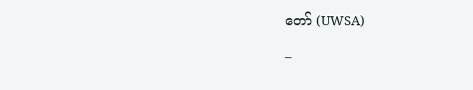တော် (UWSA)

–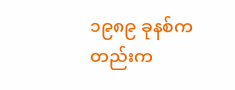၁၉၈၉ ခုနစ်ကတည်းက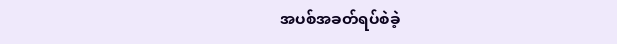အပစ်အခတ်ရပ်စဲခဲ့